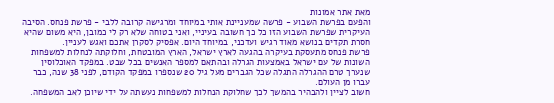מאת אתר אמונות
והפעם בפרשת השבוע - פרשה שמעניינת אותי במיוחד ומרגישה קרובה ללבי - פרשת פנחס. הסיבה העיקרית שפרשת השבוע הזו כל כך חשובה בעיניי, ואני בטוחה שלא רק לי כמובן, היא משום שהיא חסרת תקדים בנושא מאוד רגיש ועדכני, במיוחד היום. אפסיק לסקרן אתכם ואגש לעניין.
פרשת פנחס מתעסקת בעיקרה בהגעה לארץ ישראל, הארץ המובטחת, וחלוקתה לנחלות למשפחות השונות של עם ישראל באמצעות הגרלה ובהתאם למספר האנשים בכל שבט. במפקד האוכלוסין שנערך טרם ההגרלה התגלה שכל הגברים מעל גיל 20 שנספרו במפקד הקודם, לפני 38 שנה, כבר עברו מן העולם.
חשוב לציין ולהבהיר בהמשך לכך שחלוקת הנחלות למשפחות נעשתה על ידי שיוכן לאב המשפחה.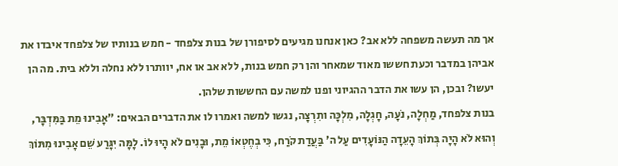אך מה תעשה משפחה ללא אב? כאן אנחנו מגיעים לסיפורן של בנות צלפחד - חמש בנותיו של צלפחד איבדו את אביהן במדבר וכעת חששו מאוד שמאחר והן רק חמש בנות, ללא אב או אח, יוותרו ללא נחלה וללא בית. מה הן יעשו? ובכן, הן עשו את הדבר ההגיוני ופנו למשה עם החששות שלהן.
בנות צלפחד, מַחְלָה, נֹעָה, חָגְלָה, מִלְכָּה ותִרְצָה, נגשו למשה ואמרו לו את הדברים הבאים: "אָבִינוּ מֵת בַּמִּדְבָּר, וְהוּא לֹא הָיָה בְּתוֹךְ הָעֵדָה הַנּוֹעָדִים עַל ה' בַּעֲדַת קֹרַח, כִּי בְחֶטְאוֹ מֵת, וּבָנִים לֹא הָיוּ לוֹ. לָמָּה יִגָּרַע שֵׁם אָבִינוּ מִתּוֹךְ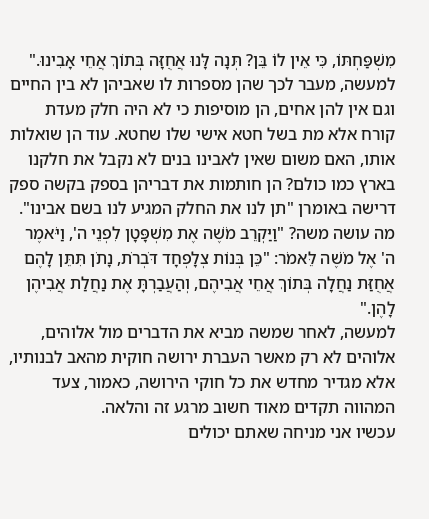מִשְׁפַּחְתּוֹ, כִּי אֵין לוֹ בֵּן? תְּנָה לָּנוּ אֲחֻזָּה בְּתוֹךְ אֲחֵי אָבִינוּ."
למעשה, מעבר לכך שהן מספרות לו שאביהן לא בין החיים וגם אין להן אחים, הן מוסיפות כי לא היה חלק מעדת קורח אלא מת בשל חטא אישי שלו שחטא. עוד הן שואלות אותו, האם משום שאין לאבינו בנים לא נקבל את חלקנו בארץ כמו כולם? הן חותמות את דבריהן בספק בקשה ספק דרישה באומרן "תן לנו את החלק המגיע לנו בשם אבינו". מה עושה משה? "וַיַּקְרֵב מֹשֶׁה אֶת מִשְׁפָּטָן לִפְנֵי ה', וַיֹּאמֶר ה' אֶל מֹשֶׁה לֵּאמֹר: "כֵּן בְּנוֹת צְלָפְחָד דֹּבְרֹת, נָתֹן תִּתֵּן לָהֶם אֲחֻזַּת נַחֲלָה בְּתוֹךְ אֲחֵי אֲבִיהֶם, וְהַעֲבַרְתָּ אֶת נַחֲלַת אֲבִיהֶן לָהֶן."
למעשה, לאחר שמשה מביא את הדברים מול אלוהים, אלוהים לא רק מאשר העברת ירושה חוקית מהאב לבנותיו, אלא מגדיר מחדש את כל חוקי הירושה, כאמור, צעד המהווה תקדים מאוד חשוב מרגע זה והלאה.
עכשיו אני מניחה שאתם יכולים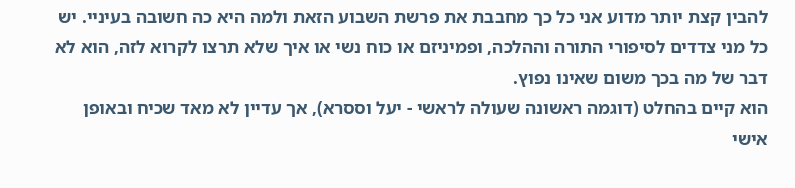להבין קצת יותר מדוע אני כל כך מחבבת את פרשת השבוע הזאת ולמה היא כה חשובה בעיניי. יש כל מני צדדים לסיפורי התורה וההלכה, ופמיניזם או כוח נשי או איך שלא תרצו לקרוא לזה, הוא לא דבר של מה בכך משום שאינו נפוץ.
הוא קיים בהחלט (דוגמה ראשונה שעולה לראשי - יעל וססרא), אך עדיין לא מאד שכיח ובאופן אישי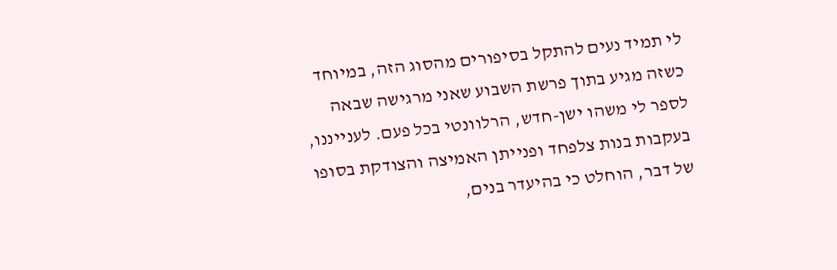לי תמיד נעים להתקל בסיפורים מהסוג הזה, במיוחד כשזה מגיע בתוך פרשת השבוע שאני מרגישה שבאה לספר לי משהו ישן-חדש, הרלוונטי בכל פעם. לענייננו, בעקבות בנות צלפחד ופנייתן האמיצה והצודקת בסופו של דבר, הוחלט כי בהיעדר בנים,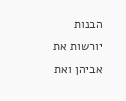הבנות יורשות את אביהן ואת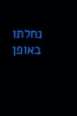נחלתו באופן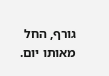גורף, החל מאותו יום.